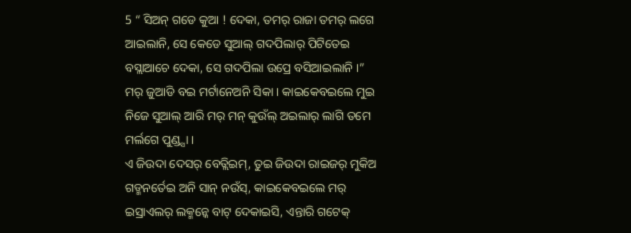5 “ ସିଅନ୍ ଗଡେ କୁଆ ! ଦେକା, ତମର୍ ରାଜା ତମର୍ ଲଗେ ଆଇଲାନି, ସେ କେଡେ ସୁଆଲ୍ ଗଦପିଲାର୍ ପିଟିତେଇ ବସ୍ଲାଆଚେ ଦେକା, ସେ ଗଦପିଲା ଉପ୍ରେ ବସିଆଇଲାନି ।”
ମର୍ ଜୁଆଡି ବଇ ମର୍ଟାନେଅନି ସିକା । କାଇକେବଇଲେ ମୁଇ ନିଜେ ସୁଆଲ୍ ଆରି ମର୍ ମନ୍ କୁଉଁଲ୍ ଅଇଲାର୍ ଲାଗି ତମେ ମର୍ଲଗେ ପୁଣ୍ଡ୍ସା ।
ଏ ଜିଉଦା ଦେସର୍ ବେତ୍ଲିଇମ୍, ତୁଇ ଜିଉଦା ରାଇଜର୍ ମୁକିଅ ଗଡ୍ମନର୍ତେଇ ଅନି ସାନ୍ ନଉଁସ୍, କାଇକେବଇଲେ ମର୍ ଇସ୍ରାଏଲର୍ ଲକ୍ମନ୍କେ ବାଟ୍ ଦେକାଇସି, ଏନ୍ତାରି ଗଟେକ୍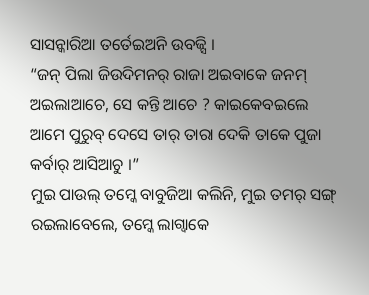ସାସନ୍କାରିଆ ତର୍ତେଇଅନି ଉବଜ୍ସି ।
“ଜନ୍ ପିଲା ଜିଉଦିମନର୍ ରାଜା ଅଇବାକେ ଜନମ୍ ଅଇଲାଆଚେ, ସେ କନ୍ତି ଆଚେ ? କାଇକେବଇଲେ ଆମେ ପୁରୁବ୍ ଦେସେ ତାର୍ ତାରା ଦେକି ତାକେ ପୁଜା କର୍ବାର୍ ଆସିଆଚୁ ।”
ମୁଇ ପାଉଲ୍ ତମ୍କେ ବାବୁଜିଆ କଲିନି, ମୁଇ ତମର୍ ସଙ୍ଗ୍ ରଇଲାବେଲେ, ତମ୍କେ ଲାଗ୍ବାକେ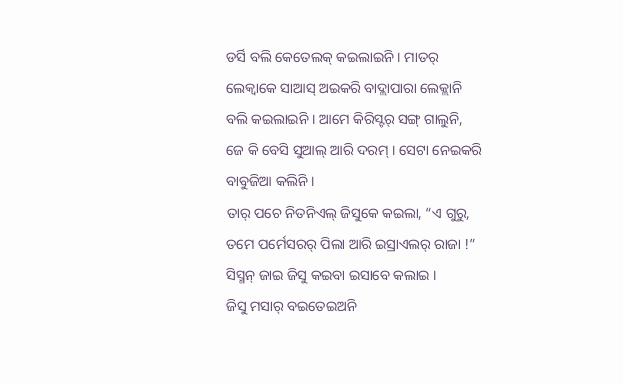ଡର୍ସି ବଲି କେତେଲକ୍ କଇଲାଇନି । ମାତର୍ ଲେକ୍ବାକେ ସାଆସ୍ ଅଇକରି ବାଦ୍ଲାପାରା ଲେକ୍ଲାନି ବଲି କଇଲାଇନି । ଆମେ କିରିସ୍ଟର୍ ସଙ୍ଗ୍ ଗାଲୁନି, ଜେ କି ବେସି ସୁଆଲ୍ ଆରି ଦରମ୍ । ସେଟା ନେଇକରି ବାବୁଜିଆ କଲିନି ।
ତାର୍ ପଚେ ନିତନିଏଲ୍ ଜିସୁକେ କଇଲା, “ଏ ଗୁରୁ, ତମେ ପର୍ମେସରର୍ ପିଲା ଆରି ଇସ୍ରାଏଲର୍ ରାଜା !”
ସିସ୍ମନ୍ ଜାଇ ଜିସୁ କଇବା ଇସାବେ କଲାଇ ।
ଜିସୁ ମସାର୍ ବଇତେଇଅନି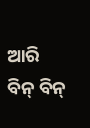ଆରି ବିନ୍ ବିନ୍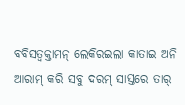ବବିସତ୍ବକ୍ତାମନ୍ ଲେକିରଇଲା କାତାଇ ଅନି ଆରାମ୍ କରି ସବୁ ଦରମ୍ ସାସ୍ତରେ ତାର୍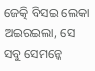ଜେତ୍କି ବିସଇ ଲେକା ଅଇରଇଲା, ସେ ସବୁ ସେମନ୍କେ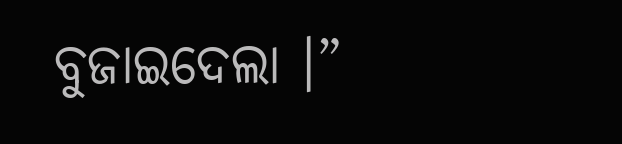ବୁଜାଇଦେଲା ।”